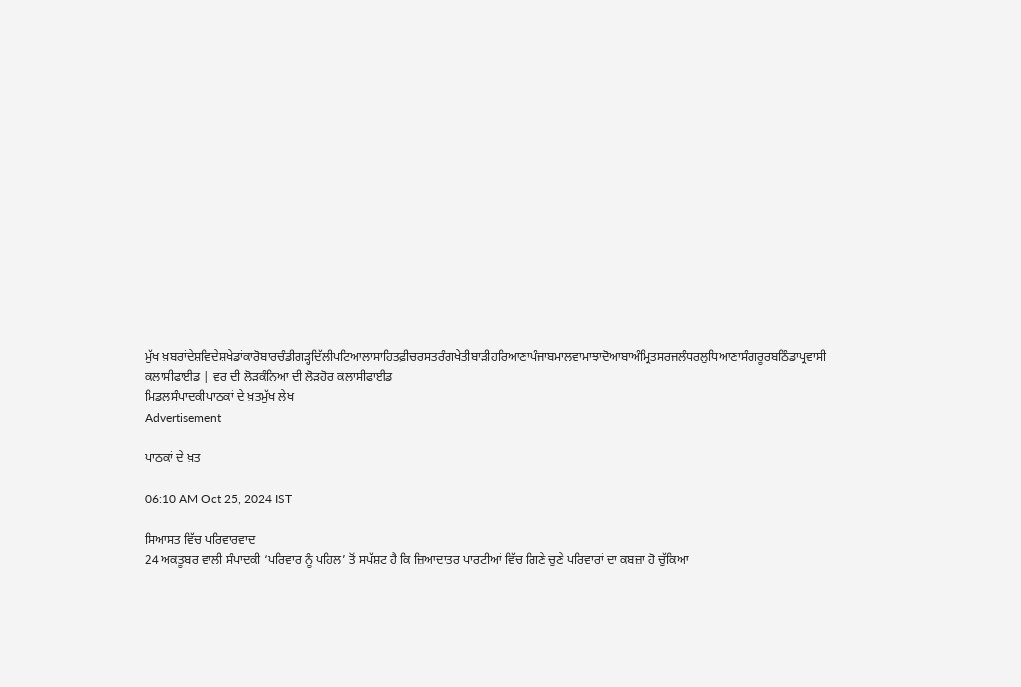ਮੁੱਖ ਖ਼ਬਰਾਂਦੇਸ਼ਵਿਦੇਸ਼ਖੇਡਾਂਕਾਰੋਬਾਰਚੰਡੀਗੜ੍ਹਦਿੱਲੀਪਟਿਆਲਾਸਾਹਿਤਫ਼ੀਚਰਸਤਰੰਗਖੇਤੀਬਾੜੀਹਰਿਆਣਾਪੰਜਾਬਮਾਲਵਾਮਾਝਾਦੋਆਬਾਅੰਮ੍ਰਿਤਸਰਜਲੰਧਰਲੁਧਿਆਣਾਸੰਗਰੂਰਬਠਿੰਡਾਪ੍ਰਵਾਸੀ
ਕਲਾਸੀਫਾਈਡ | ਵਰ ਦੀ ਲੋੜਕੰਨਿਆ ਦੀ ਲੋੜਹੋਰ ਕਲਾਸੀਫਾਈਡ
ਮਿਡਲਸੰਪਾਦਕੀਪਾਠਕਾਂ ਦੇ ਖ਼ਤਮੁੱਖ ਲੇਖ
Advertisement

ਪਾਠਕਾਂ ਦੇ ਖ਼ਤ

06:10 AM Oct 25, 2024 IST

ਸਿਆਸਤ ਵਿੱਚ ਪਰਿਵਾਰਵਾਦ
24 ਅਕਤੂਬਰ ਵਾਲੀ ਸੰਪਾਦਕੀ ‘ਪਰਿਵਾਰ ਨੂੰ ਪਹਿਲ’ ਤੋਂ ਸਪੱਸ਼ਟ ਹੈ ਕਿ ਜ਼ਿਆਦਾਤਰ ਪਾਰਟੀਆਂ ਵਿੱਚ ਗਿਣੇ ਚੁਣੇ ਪਰਿਵਾਰਾਂ ਦਾ ਕਬਜ਼ਾ ਹੋ ਚੁੱਕਿਆ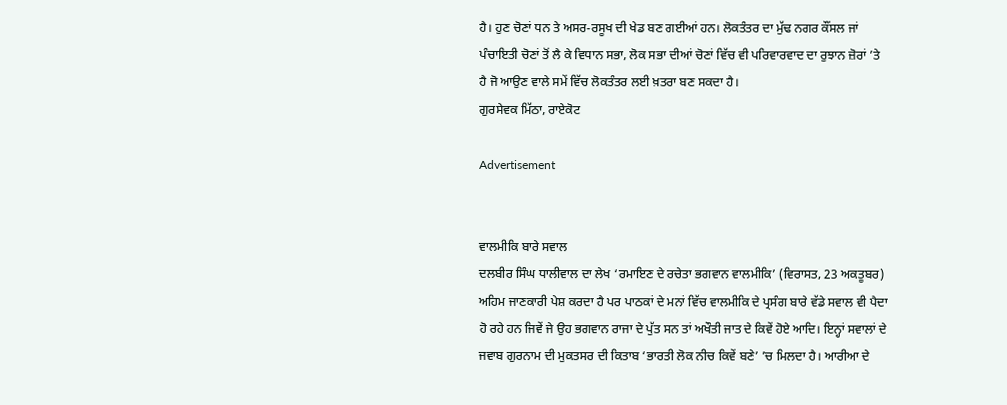ਹੈ। ਹੁਣ ਚੋਣਾਂ ਧਨ ਤੇ ਅਸਰ-ਰਸੂਖ ਦੀ ਖੇਡ ਬਣ ਗਈਆਂ ਹਨ। ਲੋਕਤੰਤਰ ਦਾ ਮੁੱਢ ਨਗਰ ਕੌਂਸਲ ਜਾਂ ਪੰਚਾਇਤੀ ਚੋਣਾਂ ਤੋਂ ਲੈ ਕੇ ਵਿਧਾਨ ਸਭਾ, ਲੋਕ ਸਭਾ ਦੀਆਂ ਚੋਣਾਂ ਵਿੱਚ ਵੀ ਪਰਿਵਾਰਵਾਦ ਦਾ ਰੁਝਾਨ ਜ਼ੋਰਾਂ ’ਤੇ ਹੈ ਜੋ ਆਉਣ ਵਾਲੇ ਸਮੇਂ ਵਿੱਚ ਲੋਕਤੰਤਰ ਲਈ ਖ਼ਤਰਾ ਬਣ ਸਕਦਾ ਹੈ।
ਗੁਰਸੇਵਕ ਮਿੱਠਾ, ਰਾਏਕੋਟ

Advertisement


ਵਾਲਮੀਕਿ ਬਾਰੇ ਸਵਾਲ
ਦਲਬੀਰ ਸਿੰਘ ਧਾਲੀਵਾਲ ਦਾ ਲੇਖ ‘ਰਮਾਇਣ ਦੇ ਰਚੇਤਾ ਭਗਵਾਨ ਵਾਲਮੀਕਿ’ (ਵਿਰਾਸਤ, 23 ਅਕਤੂਬਰ) ਅਹਿਮ ਜਾਣਕਾਰੀ ਪੇਸ਼ ਕਰਦਾ ਹੈ ਪਰ ਪਾਠਕਾਂ ਦੇ ਮਨਾਂ ਵਿੱਚ ਵਾਲਮੀਕਿ ਦੇ ਪ੍ਰਸੰਗ ਬਾਰੇ ਵੱਡੇ ਸਵਾਲ ਵੀ ਪੈਦਾ ਹੋ ਰਹੇ ਹਨ ਜਿਵੇਂ ਜੇ ਉਹ ਭਗਵਾਨ ਰਾਜਾ ਦੇ ਪੁੱਤ ਸਨ ਤਾਂ ਅਖੌਤੀ ਜਾਤ ਦੇ ਕਿਵੇਂ ਹੋਏ ਆਦਿ। ਇਨ੍ਹਾਂ ਸਵਾਲਾਂ ਦੇ ਜਵਾਬ ਗੁਰਨਾਮ ਦੀ ਮੁਕਤਸਰ ਦੀ ਕਿਤਾਬ ‘ਭਾਰਤੀ ਲੋਕ ਨੀਚ ਕਿਵੇਂ ਬਣੇ’ ’ਚ ਮਿਲਦਾ ਹੈ। ਆਰੀਆ ਦੇ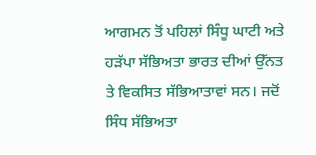ਆਗਮਨ ਤੋਂ ਪਹਿਲਾਂ ਸਿੰਧੂ ਘਾਟੀ ਅਤੇ ਹੜੱਪਾ ਸੱਭਿਅਤਾ ਭਾਰਤ ਦੀਆਂ ਉੱਨਤ ਤੇ ਵਿਕਸਿਤ ਸੱਭਿਆਤਾਵਾਂ ਸਨ। ਜਦੋਂ ਸਿੰਧ ਸੱਭਿਅਤਾ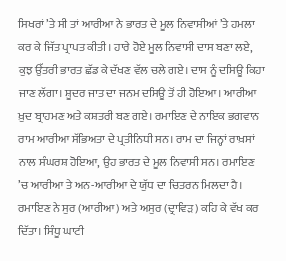ਸਿਖਰਾਂ ’ਤੇ ਸੀ ਤਾਂ ਆਰੀਆ ਨੇ ਭਾਰਤ ਦੇ ਮੂਲ ਨਿਵਾਸੀਆਂ ’ਤੇ ਹਮਲਾ ਕਰ ਕੇ ਜਿੱਤ ਪ੍ਰਾਪਤ ਕੀਤੀ। ਹਾਰੇ ਹੋਏ ਮੂਲ ਨਿਵਾਸੀ ਦਾਸ ਬਣਾ ਲਏ, ਕੁਝ ਉੱਤਰੀ ਭਾਰਤ ਛੱਡ ਕੇ ਦੱਖਣ ਵੱਲ ਚਲੇ ਗਏ। ਦਾਸ ਨੂੰ ਦਸਿਊ ਕਿਹਾ ਜਾਣ ਲੱਗਾ। ਸ਼ੂਦਰ ਜਾਤ ਦਾ ਜਨਮ ਦਸਿਊ ਤੋਂ ਹੀ ਹੋਇਆ। ਆਰੀਆ ਖ਼ੁਦ ਬ੍ਰਾਹਮਣ ਅਤੇ ਕਸ਼ਤਰੀ ਬਣ ਗਏ। ਰਮਾਇਣ ਦੇ ਨਾਇਕ ਭਗਵਾਨ ਰਾਮ ਆਰੀਆ ਸੱਭਿਅਤਾ ਦੇ ਪ੍ਰਤੀਨਿਧੀ ਸਨ। ਰਾਮ ਦਾ ਜਿਨ੍ਹਾਂ ਰਾਖ਼ਸਾਂ ਨਾਲ ਸੰਘਰਸ਼ ਹੋਇਆ, ਉਹ ਭਾਰਤ ਦੇ ਮੂਲ ਨਿਵਾਸੀ ਸਨ। ਰਮਾਇਣ ’ਚ ਆਰੀਆ ਤੇ ਅਨ-ਆਰੀਆ ਦੇ ਯੁੱਧ ਦਾ ਚਿਤਰਨ ਮਿਲਦਾ ਹੈ। ਰਮਾਇਣ ਨੇ ਸੁਰ (ਆਰੀਆ) ਅਤੇ ਅਸੁਰ (ਦ੍ਰਾਵਿੜ) ਕਹਿ ਕੇ ਵੱਖ ਕਰ ਦਿੱਤਾ। ਸਿੰਧੂ ਘਾਟੀ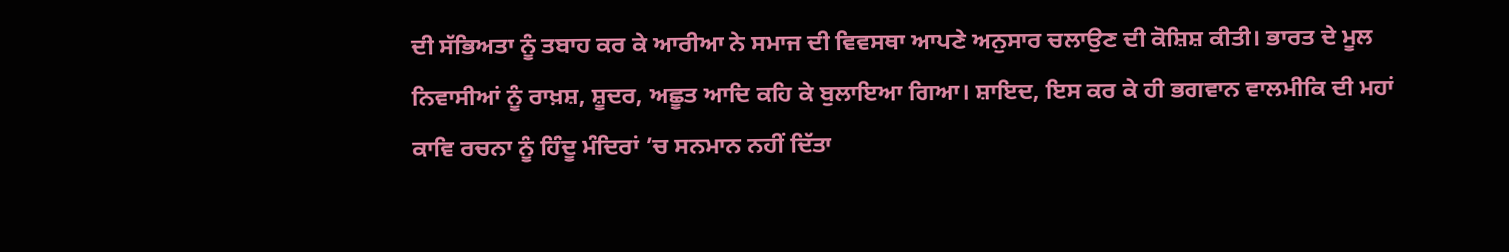ਦੀ ਸੱਭਿਅਤਾ ਨੂੰ ਤਬਾਹ ਕਰ ਕੇ ਆਰੀਆ ਨੇ ਸਮਾਜ ਦੀ ਵਿਵਸਥਾ ਆਪਣੇ ਅਨੁਸਾਰ ਚਲਾਉਣ ਦੀ ਕੋਸ਼ਿਸ਼ ਕੀਤੀ। ਭਾਰਤ ਦੇ ਮੂਲ ਨਿਵਾਸੀਆਂ ਨੂੰ ਰਾਖ਼ਸ਼, ਸ਼ੂਦਰ, ਅਛੂਤ ਆਦਿ ਕਹਿ ਕੇ ਬੁਲਾਇਆ ਗਿਆ। ਸ਼ਾਇਦ, ਇਸ ਕਰ ਕੇ ਹੀ ਭਗਵਾਨ ਵਾਲਮੀਕਿ ਦੀ ਮਹਾਂ ਕਾਵਿ ਰਚਨਾ ਨੂੰ ਹਿੰਦੂ ਮੰਦਿਰਾਂ ’ਚ ਸਨਮਾਨ ਨਹੀਂ ਦਿੱਤਾ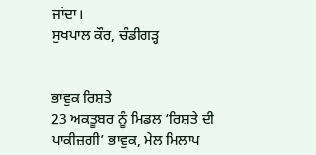ਜਾਂਦਾ।
ਸੁਖਪਾਲ ਕੌਰ, ਚੰਡੀਗੜ੍ਹ


ਭਾਵੁਕ ਰਿਸ਼ਤੇ
23 ਅਕਤੂਬਰ ਨੂੰ ਮਿਡਲ ‘ਰਿਸ਼ਤੇ ਦੀ ਪਾਕੀਜ਼ਗੀ’ ਭਾਵੁਕ, ਮੇਲ ਮਿਲਾਪ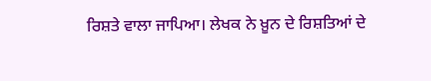ਰਿਸ਼ਤੇ ਵਾਲਾ ਜਾਪਿਆ। ਲੇਖਕ ਨੇ ਖ਼ੂਨ ਦੇ ਰਿਸ਼ਤਿਆਂ ਦੇ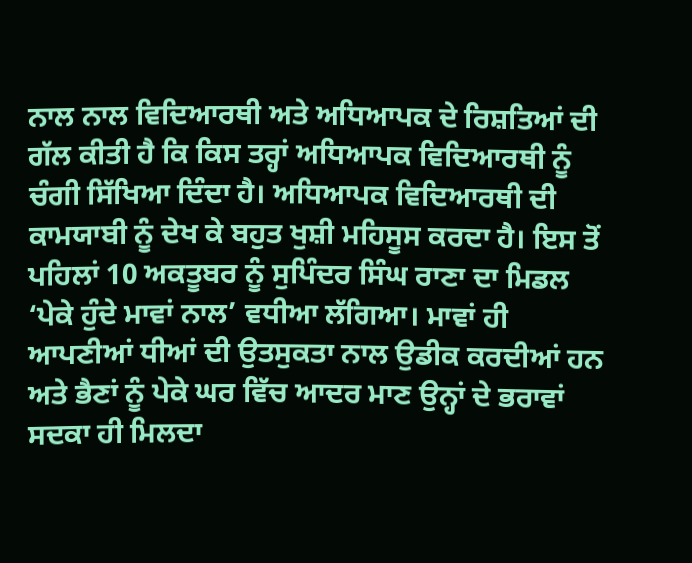ਨਾਲ ਨਾਲ ਵਿਦਿਆਰਥੀ ਅਤੇ ਅਧਿਆਪਕ ਦੇ ਰਿਸ਼ਤਿਆਂ ਦੀ ਗੱਲ ਕੀਤੀ ਹੈ ਕਿ ਕਿਸ ਤਰ੍ਹਾਂ ਅਧਿਆਪਕ ਵਿਦਿਆਰਥੀ ਨੂੰ ਚੰਗੀ ਸਿੱਖਿਆ ਦਿੰਦਾ ਹੈ। ਅਧਿਆਪਕ ਵਿਦਿਆਰਥੀ ਦੀ ਕਾਮਯਾਬੀ ਨੂੰ ਦੇਖ ਕੇ ਬਹੁਤ ਖੁਸ਼ੀ ਮਹਿਸੂਸ ਕਰਦਾ ਹੈ। ਇਸ ਤੋਂ ਪਹਿਲਾਂ 10 ਅਕਤੂਬਰ ਨੂੰ ਸੁਪਿੰਦਰ ਸਿੰਘ ਰਾਣਾ ਦਾ ਮਿਡਲ ‘ਪੇਕੇ ਹੁੰਦੇ ਮਾਵਾਂ ਨਾਲ’ ਵਧੀਆ ਲੱਗਿਆ। ਮਾਵਾਂ ਹੀ ਆਪਣੀਆਂ ਧੀਆਂ ਦੀ ਉਤਸੁਕਤਾ ਨਾਲ ਉਡੀਕ ਕਰਦੀਆਂ ਹਨ ਅਤੇ ਭੈਣਾਂ ਨੂੰ ਪੇਕੇ ਘਰ ਵਿੱਚ ਆਦਰ ਮਾਣ ਉਨ੍ਹਾਂ ਦੇ ਭਰਾਵਾਂ ਸਦਕਾ ਹੀ ਮਿਲਦਾ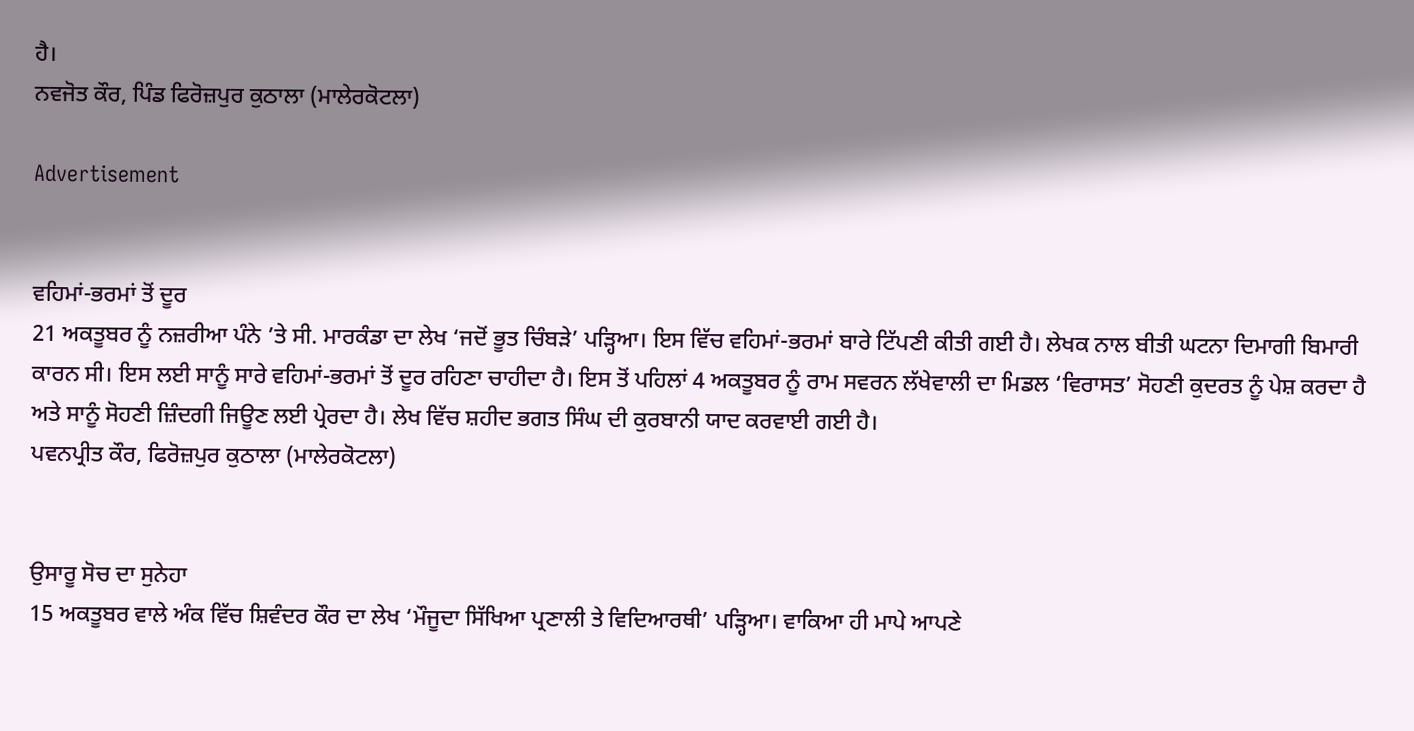ਹੈ।
ਨਵਜੋਤ ਕੌਰ, ਪਿੰਡ ਫਿਰੋਜ਼ਪੁਰ ਕੁਠਾਲਾ (ਮਾਲੇਰਕੋਟਲਾ)

Advertisement


ਵਹਿਮਾਂ-ਭਰਮਾਂ ਤੋਂ ਦੂਰ
21 ਅਕਤੂਬਰ ਨੂੰ ਨਜ਼ਰੀਆ ਪੰਨੇ ’ਤੇ ਸੀ. ਮਾਰਕੰਡਾ ਦਾ ਲੇਖ ‘ਜਦੋਂ ਭੂਤ ਚਿੰਬੜੇ’ ਪੜ੍ਹਿਆ। ਇਸ ਵਿੱਚ ਵਹਿਮਾਂ-ਭਰਮਾਂ ਬਾਰੇ ਟਿੱਪਣੀ ਕੀਤੀ ਗਈ ਹੈ। ਲੇਖਕ ਨਾਲ ਬੀਤੀ ਘਟਨਾ ਦਿਮਾਗੀ ਬਿਮਾਰੀ ਕਾਰਨ ਸੀ। ਇਸ ਲਈ ਸਾਨੂੰ ਸਾਰੇ ਵਹਿਮਾਂ-ਭਰਮਾਂ ਤੋਂ ਦੂਰ ਰਹਿਣਾ ਚਾਹੀਦਾ ਹੈ। ਇਸ ਤੋਂ ਪਹਿਲਾਂ 4 ਅਕਤੂਬਰ ਨੂੰ ਰਾਮ ਸਵਰਨ ਲੱਖੇਵਾਲੀ ਦਾ ਮਿਡਲ ‘ਵਿਰਾਸਤ’ ਸੋਹਣੀ ਕੁਦਰਤ ਨੂੰ ਪੇਸ਼ ਕਰਦਾ ਹੈ ਅਤੇ ਸਾਨੂੰ ਸੋਹਣੀ ਜ਼ਿੰਦਗੀ ਜਿਊਣ ਲਈ ਪ੍ਰੇਰਦਾ ਹੈ। ਲੇਖ ਵਿੱਚ ਸ਼ਹੀਦ ਭਗਤ ਸਿੰਘ ਦੀ ਕੁਰਬਾਨੀ ਯਾਦ ਕਰਵਾਈ ਗਈ ਹੈ।
ਪਵਨਪ੍ਰੀਤ ਕੌਰ, ਫਿਰੋਜ਼ਪੁਰ ਕੁਠਾਲਾ (ਮਾਲੇਰਕੋਟਲਾ)


ਉਸਾਰੂ ਸੋਚ ਦਾ ਸੁਨੇਹਾ
15 ਅਕਤੂਬਰ ਵਾਲੇ ਅੰਕ ਵਿੱਚ ਸ਼ਿਵੰਦਰ ਕੌਰ ਦਾ ਲੇਖ ‘ਮੌਜੂਦਾ ਸਿੱਖਿਆ ਪ੍ਰਣਾਲੀ ਤੇ ਵਿਦਿਆਰਥੀ’ ਪੜ੍ਹਿਆ। ਵਾਕਿਆ ਹੀ ਮਾਪੇ ਆਪਣੇ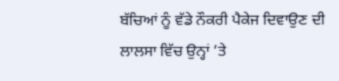ਬੱਚਿਆਂ ਨੂੰ ਵੱਡੇ ਨੌਕਰੀ ਪੈਕੇਜ ਦਿਵਾਉਣ ਦੀ ਲਾਲਸਾ ਵਿੱਚ ਉਨ੍ਹਾਂ ’ਤੇ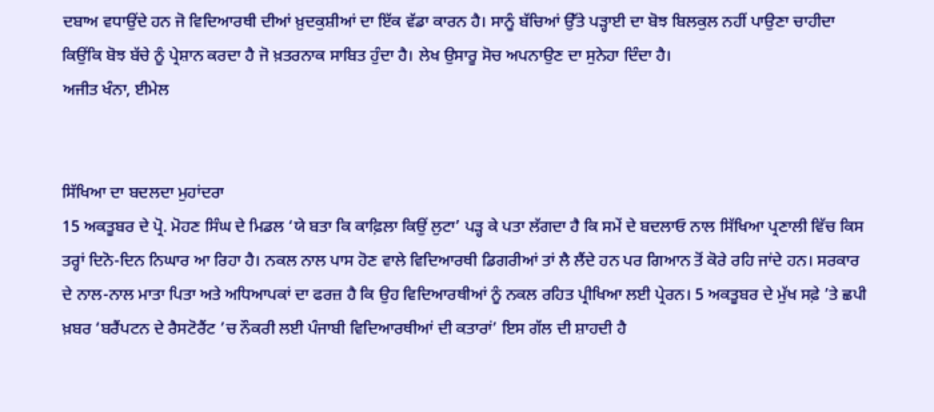ਦਬਾਅ ਵਧਾਉਂਦੇ ਹਨ ਜੋ ਵਿਦਿਆਰਥੀ ਦੀਆਂ ਖ਼ੁਦਕੁਸ਼ੀਆਂ ਦਾ ਇੱਕ ਵੱਡਾ ਕਾਰਨ ਹੈ। ਸਾਨੂੰ ਬੱਚਿਆਂ ਉੱਤੇ ਪੜ੍ਹਾਈ ਦਾ ਬੋਝ ਬਿਲਕੁਲ ਨਹੀਂ ਪਾਉਣਾ ਚਾਹੀਦਾ ਕਿਉਂਕਿ ਬੋਝ ਬੱਚੇ ਨੂੰ ਪ੍ਰੇਸ਼ਾਨ ਕਰਦਾ ਹੈ ਜੋ ਖ਼ਤਰਨਾਕ ਸਾਬਿਤ ਹੁੰਦਾ ਹੈ। ਲੇਖ ਉਸਾਰੂ ਸੋਚ ਅਪਨਾਉਣ ਦਾ ਸੁਨੇਹਾ ਦਿੰਦਾ ਹੈ।
ਅਜੀਤ ਖੰਨਾ, ਈਮੇਲ


ਸਿੱਖਿਆ ਦਾ ਬਦਲਦਾ ਮੁਹਾਂਦਰਾ
15 ਅਕਤੂਬਰ ਦੇ ਪ੍ਰੋ. ਮੋਹਣ ਸਿੰਘ ਦੇ ਮਿਡਲ ‘ਯੇ ਬਤਾ ਕਿ ਕਾਫ਼ਿਲਾ ਕਿਉਂ ਲੁਟਾ’ ਪੜ੍ਹ ਕੇ ਪਤਾ ਲੱਗਦਾ ਹੈ ਕਿ ਸਮੇਂ ਦੇ ਬਦਲਾਓ ਨਾਲ ਸਿੱਖਿਆ ਪ੍ਰਣਾਲੀ ਵਿੱਚ ਕਿਸ ਤਰ੍ਹਾਂ ਦਿਨੋ-ਦਿਨ ਨਿਘਾਰ ਆ ਰਿਹਾ ਹੈ। ਨਕਲ ਨਾਲ ਪਾਸ ਹੋਣ ਵਾਲੇ ਵਿਦਿਆਰਥੀ ਡਿਗਰੀਆਂ ਤਾਂ ਲੈ ਲੈਂਦੇ ਹਨ ਪਰ ਗਿਆਨ ਤੋਂ ਕੋਰੇ ਰਹਿ ਜਾਂਦੇ ਹਨ। ਸਰਕਾਰ ਦੇ ਨਾਲ-ਨਾਲ ਮਾਤਾ ਪਿਤਾ ਅਤੇ ਅਧਿਆਪਕਾਂ ਦਾ ਫਰਜ਼ ਹੈ ਕਿ ਉਹ ਵਿਦਿਆਰਥੀਆਂ ਨੂੰ ਨਕਲ ਰਹਿਤ ਪ੍ਰੀਖਿਆ ਲਈ ਪ੍ਰੇਰਨ। 5 ਅਕਤੂਬਰ ਦੇ ਮੁੱਖ ਸਫ਼ੇ ’ਤੇ ਛਪੀ ਖ਼ਬਰ ‘ਬਰੈਂਪਟਨ ਦੇ ਰੈਸਟੋਰੈਂਟ ’ਚ ਨੌਕਰੀ ਲਈ ਪੰਜਾਬੀ ਵਿਦਿਆਰਥੀਆਂ ਦੀ ਕਤਾਰਾਂ’ ਇਸ ਗੱਲ ਦੀ ਸ਼ਾਹਦੀ ਹੈ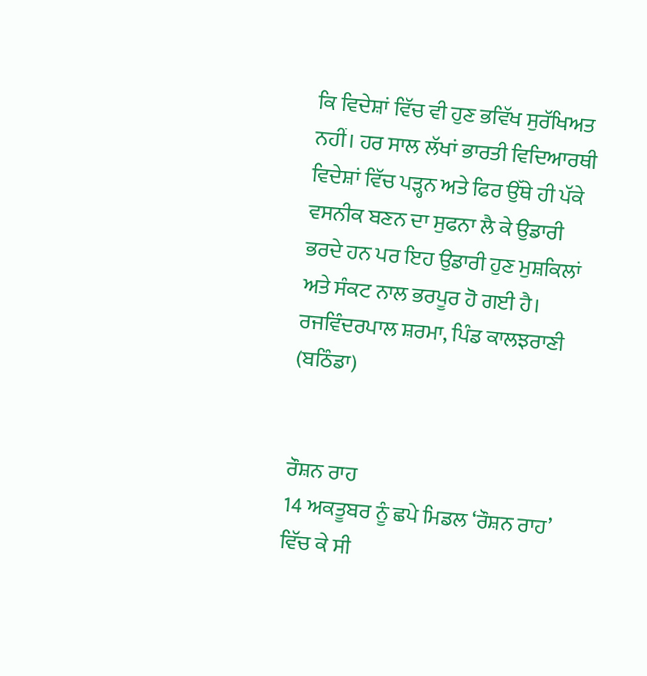ਕਿ ਵਿਦੇਸ਼ਾਂ ਵਿੱਚ ਵੀ ਹੁਣ ਭਵਿੱਖ ਸੁਰੱਖਿਅਤ ਨਹੀਂ। ਹਰ ਸਾਲ ਲੱਖਾਂ ਭਾਰਤੀ ਵਿਦਿਆਰਥੀ ਵਿਦੇਸ਼ਾਂ ਵਿੱਚ ਪੜ੍ਹਨ ਅਤੇ ਫਿਰ ਉੱਥੇ ਹੀ ਪੱਕੇ ਵਸਨੀਕ ਬਣਨ ਦਾ ਸੁਫਨਾ ਲੈ ਕੇ ਉਡਾਰੀ ਭਰਦੇ ਹਨ ਪਰ ਇਹ ਉਡਾਰੀ ਹੁਣ ਮੁਸ਼ਕਿਲਾਂ ਅਤੇ ਸੰਕਟ ਨਾਲ ਭਰਪੂਰ ਹੋ ਗਈ ਹੈ।
ਰਜਵਿੰਦਰਪਾਲ ਸ਼ਰਮਾ, ਪਿੰਡ ਕਾਲਝਰਾਣੀ (ਬਠਿੰਡਾ)


ਰੌਸ਼ਨ ਰਾਹ
14 ਅਕਤੂਬਰ ਨੂੰ ਛਪੇ ਮਿਡਲ ‘ਰੌਸ਼ਨ ਰਾਹ’ ਵਿੱਚ ਕੇ ਸੀ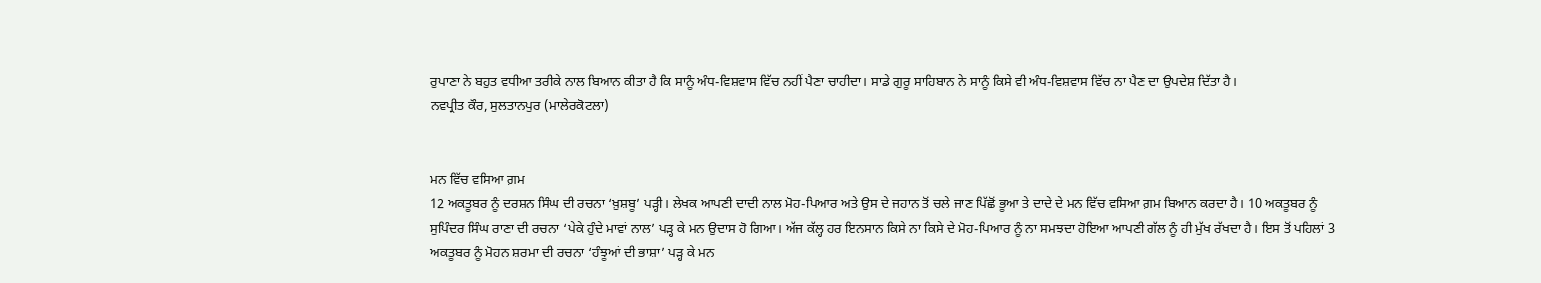ਰੁਪਾਣਾ ਨੇ ਬਹੁਤ ਵਧੀਆ ਤਰੀਕੇ ਨਾਲ ਬਿਆਨ ਕੀਤਾ ਹੈ ਕਿ ਸਾਨੂੰ ਅੰਧ-ਵਿਸ਼ਵਾਸ ਵਿੱਚ ਨਹੀਂ ਪੈਣਾ ਚਾਹੀਦਾ। ਸਾਡੇ ਗੁਰੂ ਸਾਹਿਬਾਨ ਨੇ ਸਾਨੂੰ ਕਿਸੇ ਵੀ ਅੰਧ-ਵਿਸ਼ਵਾਸ ਵਿੱਚ ਨਾ ਪੈਣ ਦਾ ਉਪਦੇਸ਼ ਦਿੱਤਾ ਹੈ।
ਨਵਪ੍ਰੀਤ ਕੌਰ, ਸੁਲਤਾਨਪੁਰ (ਮਾਲੇਰਕੋਟਲਾ)


ਮਨ ਵਿੱਚ ਵਸਿਆ ਗ਼ਮ
12 ਅਕਤੂਬਰ ਨੂੰ ਦਰਸ਼ਨ ਸਿੰਘ ਦੀ ਰਚਨਾ ‘ਖ਼ੁਸ਼ਬੂ’ ਪੜ੍ਹੀ। ਲੇਖਕ ਆਪਣੀ ਦਾਦੀ ਨਾਲ ਮੋਹ-ਪਿਆਰ ਅਤੇ ਉਸ ਦੇ ਜਹਾਨ ਤੋਂ ਚਲੇ ਜਾਣ ਪਿੱਛੋਂ ਭੂਆ ਤੇ ਦਾਦੇ ਦੇ ਮਨ ਵਿੱਚ ਵਸਿਆ ਗ਼ਮ ਬਿਆਨ ਕਰਦਾ ਹੈ। 10 ਅਕਤੂਬਰ ਨੂੰ ਸੁਪਿੰਦਰ ਸਿੰਘ ਰਾਣਾ ਦੀ ਰਚਨਾ ‘ਪੇਕੇ ਹੁੰਦੇ ਮਾਵਾਂ ਨਾਲ’ ਪੜ੍ਹ ਕੇ ਮਨ ਉਦਾਸ ਹੋ ਗਿਆ। ਅੱਜ ਕੱਲ੍ਹ ਹਰ ਇਨਸਾਨ ਕਿਸੇ ਨਾ ਕਿਸੇ ਦੇ ਮੋਹ-ਪਿਆਰ ਨੂੰ ਨਾ ਸਮਝਦਾ ਹੋਇਆ ਆਪਣੀ ਗੱਲ ਨੂੰ ਹੀ ਮੁੱਖ ਰੱਖਦਾ ਹੈ। ਇਸ ਤੋਂ ਪਹਿਲਾਂ 3 ਅਕਤੂਬਰ ਨੂੰ ਮੋਹਨ ਸ਼ਰਮਾ ਦੀ ਰਚਨਾ ‘ਹੰਝੂਆਂ ਦੀ ਭਾਸ਼ਾ’ ਪੜ੍ਹ ਕੇ ਮਨ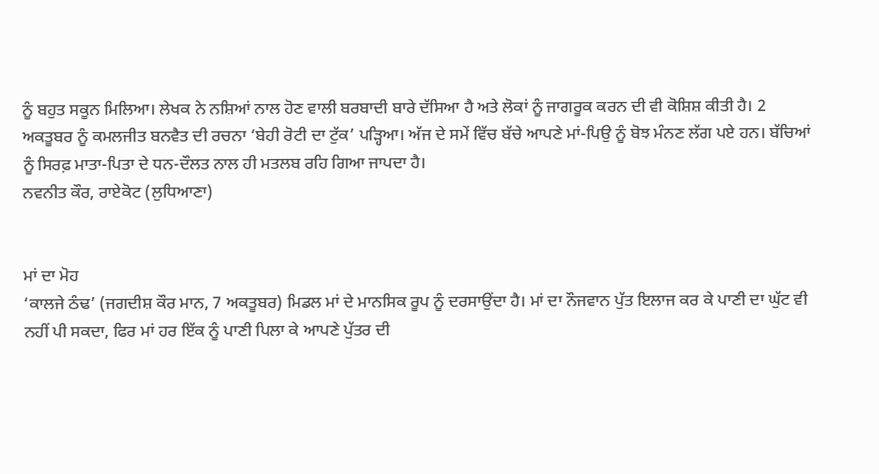ਨੂੰ ਬਹੁਤ ਸਕੂਨ ਮਿਲਿਆ। ਲੇਖਕ ਨੇ ਨਸ਼ਿਆਂ ਨਾਲ ਹੋਣ ਵਾਲੀ ਬਰਬਾਦੀ ਬਾਰੇ ਦੱਸਿਆ ਹੈ ਅਤੇ ਲੋਕਾਂ ਨੂੰ ਜਾਗਰੂਕ ਕਰਨ ਦੀ ਵੀ ਕੋਸ਼ਿਸ਼ ਕੀਤੀ ਹੈ। 2 ਅਕਤੂਬਰ ਨੂੰ ਕਮਲਜੀਤ ਬਨਵੈਤ ਦੀ ਰਚਨਾ ‘ਬੇਹੀ ਰੋਟੀ ਦਾ ਟੁੱਕ’ ਪੜ੍ਹਿਆ। ਅੱਜ ਦੇ ਸਮੇਂ ਵਿੱਚ ਬੱਚੇ ਆਪਣੇ ਮਾਂ-ਪਿਉ ਨੂੰ ਬੋਝ ਮੰਨਣ ਲੱਗ ਪਏ ਹਨ। ਬੱਚਿਆਂ ਨੂੰ ਸਿਰਫ਼ ਮਾਤਾ-ਪਿਤਾ ਦੇ ਧਨ-ਦੌਲਤ ਨਾਲ ਹੀ ਮਤਲਬ ਰਹਿ ਗਿਆ ਜਾਪਦਾ ਹੈ।
ਨਵਨੀਤ ਕੌਰ, ਰਾਏਕੋਟ (ਲੁਧਿਆਣਾ)


ਮਾਂ ਦਾ ਮੋਹ
‘ਕਾਲਜੇ ਠੰਢ’ (ਜਗਦੀਸ਼ ਕੌਰ ਮਾਨ, 7 ਅਕਤੂਬਰ) ਮਿਡਲ ਮਾਂ ਦੇ ਮਾਨਸਿਕ ਰੂਪ ਨੂੰ ਦਰਸਾਉਂਦਾ ਹੈ। ਮਾਂ ਦਾ ਨੌਜਵਾਨ ਪੁੱਤ ਇਲਾਜ ਕਰ ਕੇ ਪਾਣੀ ਦਾ ਘੁੱਟ ਵੀ ਨਹੀਂ ਪੀ ਸਕਦਾ, ਫਿਰ ਮਾਂ ਹਰ ਇੱਕ ਨੂੰ ਪਾਣੀ ਪਿਲਾ ਕੇ ਆਪਣੇ ਪੁੱਤਰ ਦੀ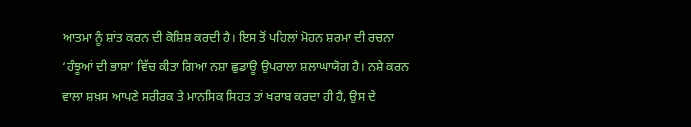ਆਤਮਾ ਨੂੰ ਸ਼ਾਂਤ ਕਰਨ ਦੀ ਕੋਸ਼ਿਸ਼ ਕਰਦੀ ਹੈ। ਇਸ ਤੋਂ ਪਹਿਲਾਂ ਮੋਹਨ ਸ਼ਰਮਾ ਦੀ ਰਚਨਾ ‘ਹੰਝੂਆਂ ਦੀ ਭਾਸ਼ਾ’ ਵਿੱਚ ਕੀਤਾ ਗਿਆ ਨਸ਼ਾ ਛੁਡਾਊ ਉਪਰਾਲਾ ਸ਼ਲਾਘਾਯੋਗ ਹੈ। ਨਸ਼ੇ ਕਰਨ ਵਾਲਾ ਸ਼ਖ਼ਸ ਆਪਣੇ ਸਰੀਰਕ ਤੇ ਮਾਨਸਿਕ ਸਿਹਤ ਤਾਂ ਖਰਾਬ ਕਰਦਾ ਹੀ ਹੈ, ਉਸ ਦੇ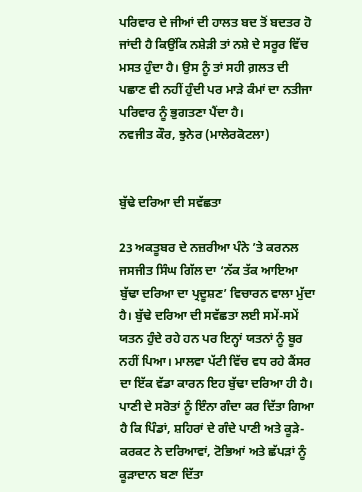ਪਰਿਵਾਰ ਦੇ ਜੀਆਂ ਦੀ ਹਾਲਤ ਬਦ ਤੋਂ ਬਦਤਰ ਹੋ ਜਾਂਦੀ ਹੈ ਕਿਉਂਕਿ ਨਸ਼ੇੜੀ ਤਾਂ ਨਸ਼ੇ ਦੇ ਸਰੂਰ ਵਿੱਚ ਮਸਤ ਹੁੰਦਾ ਹੈ। ਉਸ ਨੂੰ ਤਾਂ ਸਹੀ ਗ਼ਲਤ ਦੀ ਪਛਾਣ ਵੀ ਨਹੀਂ ਹੁੰਦੀ ਪਰ ਮਾੜੇ ਕੰਮਾਂ ਦਾ ਨਤੀਜਾ ਪਰਿਵਾਰ ਨੂੰ ਭੁਗਤਣਾ ਪੈਂਦਾ ਹੈ।
ਨਵਜੀਤ ਕੌਰ, ਝੁਨੇਰ (ਮਾਲੇਰਕੋਟਲਾ)


ਬੁੱਢੇ ਦਰਿਆ ਦੀ ਸਵੱਛਤਾ

23 ਅਕਤੂਬਰ ਦੇ ਨਜ਼ਰੀਆ ਪੰਨੇ ’ਤੇ ਕਰਨਲ ਜਸਜੀਤ ਸਿੰਘ ਗਿੱਲ ਦਾ ‘ਨੱਕ ਤੱਕ ਆਇਆ ਬੁੱਢਾ ਦਰਿਆ ਦਾ ਪ੍ਰਦੂਸ਼ਣ’ ਵਿਚਾਰਨ ਵਾਲਾ ਮੁੱਦਾ ਹੈ। ਬੁੱਢੇ ਦਰਿਆ ਦੀ ਸਵੱਛਤਾ ਲਈ ਸਮੇਂ-ਸਮੇਂ ਯਤਨ ਹੁੰਦੇ ਰਹੇ ਹਨ ਪਰ ਇਨ੍ਹਾਂ ਯਤਨਾਂ ਨੂੰ ਬੂਰ ਨਹੀਂ ਪਿਆ। ਮਾਲਵਾ ਪੱਟੀ ਵਿੱਚ ਵਧ ਰਹੇ ਕੈਂਸਰ ਦਾ ਇੱਕ ਵੱਡਾ ਕਾਰਨ ਇਹ ਬੁੱਢਾ ਦਰਿਆ ਹੀ ਹੈ। ਪਾਣੀ ਦੇ ਸਰੋਤਾਂ ਨੂੰ ਇੰਨਾ ਗੰਦਾ ਕਰ ਦਿੱਤਾ ਗਿਆ ਹੈ ਕਿ ਪਿੰਡਾਂ, ਸ਼ਹਿਰਾਂ ਦੇ ਗੰਦੇ ਪਾਣੀ ਅਤੇ ਕੂੜੇ-ਕਰਕਟ ਨੇ ਦਰਿਆਵਾਂ, ਟੋਭਿਆਂ ਅਤੇ ਛੱਪੜਾਂ ਨੂੰ ਕੂੜਾਦਾਨ ਬਣਾ ਦਿੱਤਾ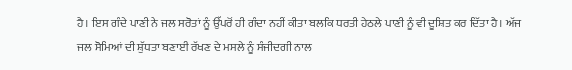ਹੈ। ਇਸ ਗੰਦੇ ਪਾਣੀ ਨੇ ਜਲ ਸਰੋਤਾਂ ਨੂੰ ਉੱਪਰੋਂ ਹੀ ਗੰਦਾ ਨਹੀਂ ਕੀਤਾ ਬਲਕਿ ਧਰਤੀ ਹੇਠਲੇ ਪਾਣੀ ਨੂੰ ਵੀ ਦੂਸ਼ਿਤ ਕਰ ਦਿੱਤਾ ਹੈ। ਅੱਜ ਜਲ ਸੋਮਿਆਂ ਦੀ ਸ਼ੁੱਧਤਾ ਬਣਾਈ ਰੱਖਣ ਦੇ ਮਸਲੇ ਨੂੰ ਸੰਜੀਦਗੀ ਨਾਲ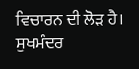ਵਿਚਾਰਨ ਦੀ ਲੋੜ ਹੈ।
ਸੁਖਮੰਦਰ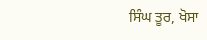ਸਿੰਘ ਤੂਰ, ਖੋਸਾ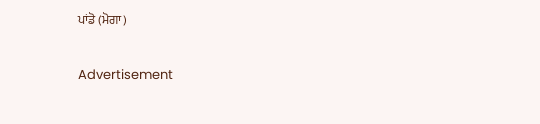ਪਾਂਡੋ (ਮੋਗਾ)

Advertisement